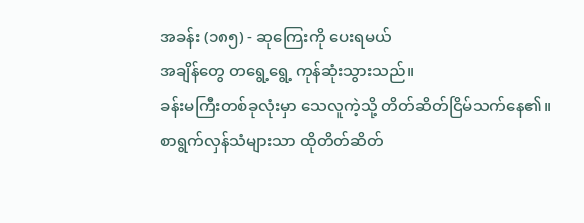အခန်း (၁၈၅) - ဆုကြေးကို ပေးရမယ်
အချိန်တွေ တရွေ့ရွေ့ ကုန်ဆုံးသွားသည်။
ခန်းမကြီးတစ်ခုလုံးမှာ သေလူကဲ့သို့ တိတ်ဆိတ်ငြိမ်သက်နေ၏။
စာရွက်လှန်သံများသာ ထိုတိတ်ဆိတ်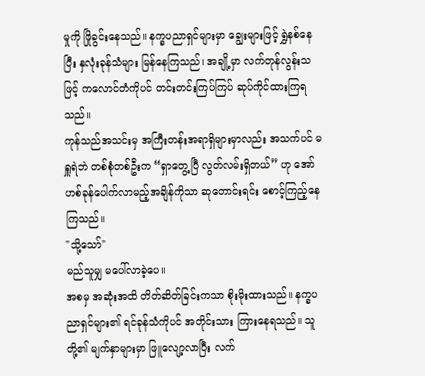မှုကို ဖြိုခွင်းနေသည်။ နက္ခပညာရှင်များမှာ ချွေးများဖြင့် ရွှဲနစ်နေပြီး နှလုံးခုန်သံများ မြန်နေကြသည်၊ အချို့မှာ လက်တုန်လွန်းသဖြင့် ကလောင်တံကိုပင် တင်းတင်းကြပ်ကြပ် ဆုပ်ကိုင်ထားကြရသည်။
ကုန်သည်အသင်းမှ အကြီးတန်းအရာရှိများမှာလည်း အသက်ပင် မရှူရဲဘဲ တစ်စုံတစ်ဦးက “ရှာတွေ့ပြီ လွတ်လမ်းရှိတယ်” ဟု အော်ဟစ်ခုန်ပေါက်လာမည့်အချိန်ကိုသာ ဆုတောင်းရင်း စောင့်ကြည့်နေကြသည်။
"သို့သော်"
မည်သူမျှ မပေါ်လာခဲ့ပေ။
အစမှ အဆုံးအထိ တိတ်ဆိတ်ခြင်းကသာ စိုးမိုးထားသည်။ နက္ခပညာရှင်များ၏ ရင်ခုန်သံကိုပင် အတိုင်းသား ကြားနေရသည်။ သူတို့၏ မျက်နှာများမှာ ဖြူလျော့လာပြီး လက်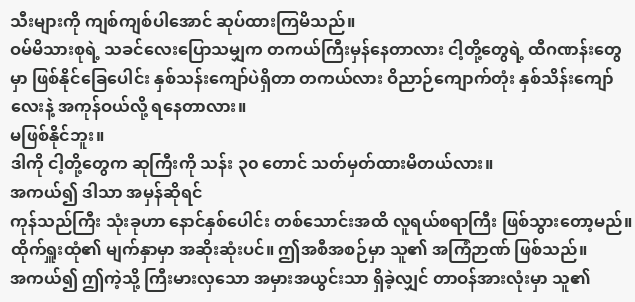သီးများကို ကျစ်ကျစ်ပါအောင် ဆုပ်ထားကြမိသည်။
ဝမ်မိသားစုရဲ့ သခင်လေးပြောသမျှက တကယ်ကြီးမှန်နေတာလား ငါ့တို့တွေရဲ့ ထီဂဏန်းတွေမှာ ဖြစ်နိုင်ခြေပေါင်း နှစ်သန်းကျော်ပဲရှိတာ တကယ်လား ဝိညာဉ်ကျောက်တုံး နှစ်သိန်းကျော်လေးနဲ့ အကုန်ဝယ်လို့ ရနေတာလား။
မဖြစ်နိုင်ဘူး။
ဒါကို ငါ့တို့တွေက ဆုကြီးကို သန်း ၃၀ တောင် သတ်မှတ်ထားမိတယ်လား။
အကယ်၍ ဒါသာ အမှန်ဆိုရင်
ကုန်သည်ကြီး သုံးခုဟာ နောင်နှစ်ပေါင်း တစ်သောင်းအထိ လူရယ်စရာကြီး ဖြစ်သွားတော့မည်။
ထိုက်ရှူးထုံ၏ မျက်နှာမှာ အဆိုးဆုံးပင်။ ဤအစီအစဉ်မှာ သူ၏ အကြံဉာဏ် ဖြစ်သည်။
အကယ်၍ ဤကဲ့သို့ ကြီးမားလှသော အမှားအယွင်းသာ ရှိခဲ့လျှင် တာဝန်အားလုံးမှာ သူ၏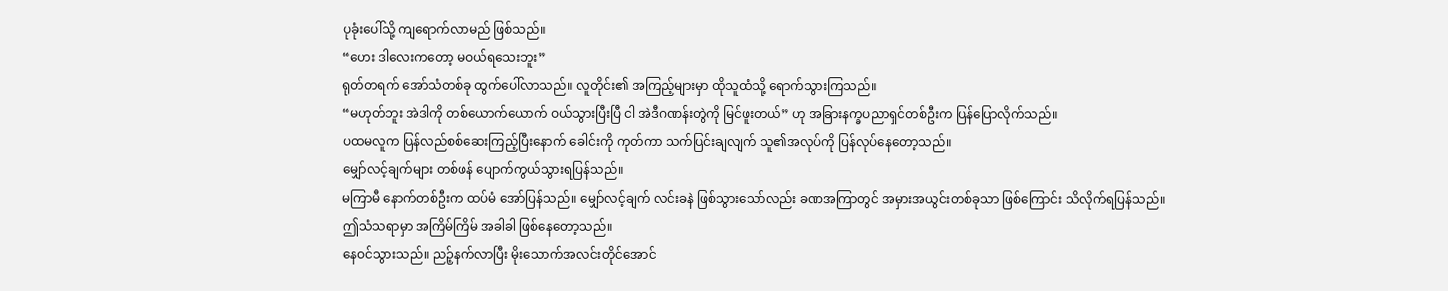ပုခုံးပေါ်သို့ ကျရောက်လာမည် ဖြစ်သည်။
“ဟေး ဒါလေးကတော့ မဝယ်ရသေးဘူး”
ရုတ်တရက် အော်သံတစ်ခု ထွက်ပေါ်လာသည်။ လူတိုင်း၏ အကြည့်များမှာ ထိုသူထံသို့ ရောက်သွားကြသည်။
“မဟုတ်ဘူး အဲဒါကို တစ်ယောက်ယောက် ဝယ်သွားပြီးပြီ ငါ အဲဒီဂဏန်းတွဲကို မြင်ဖူးတယ်” ဟု အခြားနက္ခပညာရှင်တစ်ဦးက ပြန်ပြောလိုက်သည်။
ပထမလူက ပြန်လည်စစ်ဆေးကြည့်ပြီးနောက် ခေါင်းကို ကုတ်ကာ သက်ပြင်းချလျက် သူ၏အလုပ်ကို ပြန်လုပ်နေတော့သည်။
မျှော်လင့်ချက်များ တစ်ဖန် ပျောက်ကွယ်သွားရပြန်သည်။
မကြာမီ နောက်တစ်ဦးက ထပ်မံ အော်ပြန်သည်။ မျှော်လင့်ချက် လင်းခနဲ ဖြစ်သွားသော်လည်း ခဏအကြာတွင် အမှားအယွင်းတစ်ခုသာ ဖြစ်ကြောင်း သိလိုက်ရပြန်သည်။
ဤသံသရာမှာ အကြိမ်ကြိမ် အခါခါ ဖြစ်နေတော့သည်။
နေဝင်သွားသည်။ ညဉ့်နက်လာပြီး မိုးသောက်အလင်းတိုင်အောင်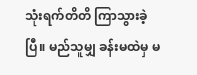သုံးရက်တိတိ ကြာသွားခဲ့ပြီ။ မည်သူမျှ ခန်းမထဲမှ မ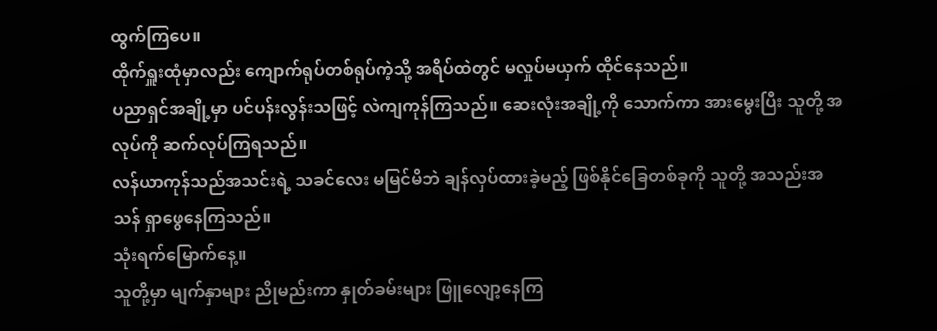ထွက်ကြပေ။
ထိုက်ရှူးထုံမှာလည်း ကျောက်ရုပ်တစ်ရုပ်ကဲ့သို့ အရိပ်ထဲတွင် မလှုပ်မယှက် ထိုင်နေသည်။
ပညာရှင်အချို့မှာ ပင်ပန်းလွန်းသဖြင့် လဲကျကုန်ကြသည်။ ဆေးလုံးအချို့ကို သောက်ကာ အားမွေးပြီး သူတို့ အလုပ်ကို ဆက်လုပ်ကြရသည်။
လန်ယာကုန်သည်အသင်းရဲ့ သခင်လေး မမြင်မိဘဲ ချန်လှပ်ထားခဲ့မည့် ဖြစ်နိုင်ခြေတစ်ခုကို သူတို့ အသည်းအသန် ရှာဖွေနေကြသည်။
သုံးရက်မြောက်နေ့။
သူတို့မှာ မျက်နှာများ ညိုမည်းကာ နှုတ်ခမ်းများ ဖြူလျော့နေကြ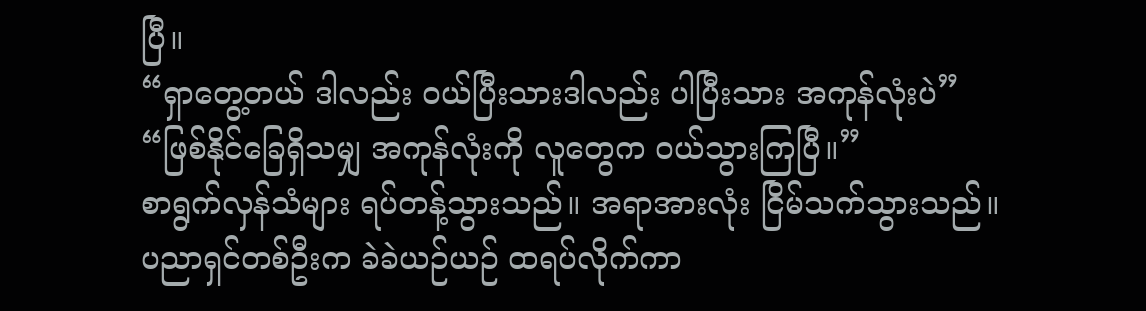ပြီ။
“ရှာတွေ့တယ် ဒါလည်း ဝယ်ပြီးသားဒါလည်း ပါပြီးသား အကုန်လုံးပဲ”
“ဖြစ်နိုင်ခြေရှိသမျှ အကုန်လုံးကို လူတွေက ဝယ်သွားကြပြီ။”
စာရွက်လှန်သံများ ရပ်တန့်သွားသည်။ အရာအားလုံး ငြိမ်သက်သွားသည်။
ပညာရှင်တစ်ဦးက ခဲခဲယဉ်ယဉ် ထရပ်လိုက်ကာ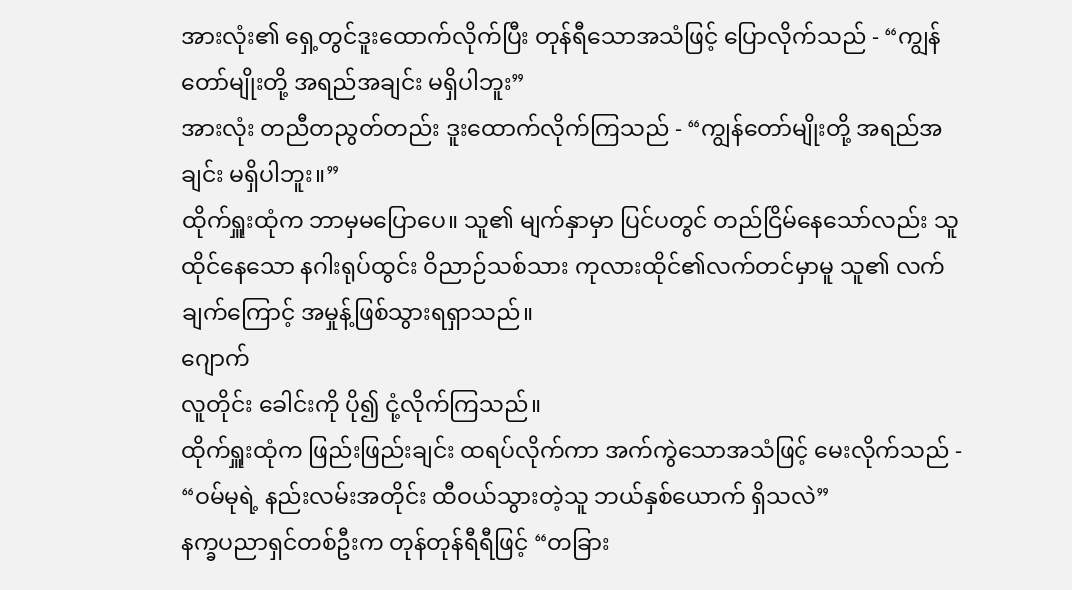အားလုံး၏ ရှေ့တွင်ဒူးထောက်လိုက်ပြီး တုန်ရီသောအသံဖြင့် ပြောလိုက်သည် - “ကျွန်တော်မျိုးတို့ အရည်အချင်း မရှိပါဘူး”
အားလုံး တညီတညွတ်တည်း ဒူးထောက်လိုက်ကြသည် - “ကျွန်တော်မျိုးတို့ အရည်အချင်း မရှိပါဘူး။”
ထိုက်ရှူးထုံက ဘာမှမပြောပေ။ သူ၏ မျက်နှာမှာ ပြင်ပတွင် တည်ငြိမ်နေသော်လည်း သူ ထိုင်နေသော နဂါးရုပ်ထွင်း ဝိညာဉ်သစ်သား ကုလားထိုင်၏လက်တင်မှာမူ သူ၏ လက်ချက်ကြောင့် အမှုန့်ဖြစ်သွားရရှာသည်။
ဂျောက်
လူတိုင်း ခေါင်းကို ပို၍ ငုံ့လိုက်ကြသည်။
ထိုက်ရှူးထုံက ဖြည်းဖြည်းချင်း ထရပ်လိုက်ကာ အက်ကွဲသောအသံဖြင့် မေးလိုက်သည် - “ဝမ်မုရဲ့ နည်းလမ်းအတိုင်း ထီဝယ်သွားတဲ့သူ ဘယ်နှစ်ယောက် ရှိသလဲ”
နက္ခပညာရှင်တစ်ဦးက တုန်တုန်ရီရီဖြင့် “တခြား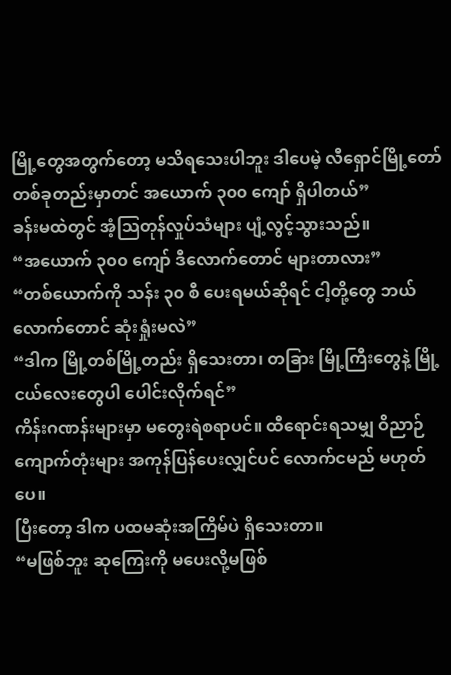မြို့တွေအတွက်တော့ မသိရသေးပါဘူး ဒါပေမဲ့ လီရှောင်မြို့တော်တစ်ခုတည်းမှာတင် အယောက် ၃၀၀ ကျော် ရှိပါတယ်”
ခန်းမထဲတွင် အံ့သြတုန်လှုပ်သံများ ပျံ့လွင့်သွားသည်။
“အယောက် ၃၀၀ ကျော် ဒီလောက်တောင် များတာလား”
“တစ်ယောက်ကို သန်း ၃၀ စီ ပေးရမယ်ဆိုရင် ငါ့တို့တွေ ဘယ်လောက်တောင် ဆုံးရှုံးမလဲ”
“ဒါက မြို့တစ်မြို့တည်း ရှိသေးတာ၊ တခြား မြို့ကြီးတွေနဲ့ မြို့ငယ်လေးတွေပါ ပေါင်းလိုက်ရင်”
ကိန်းဂဏန်းများမှာ မတွေးရဲစရာပင်။ ထီရောင်းရသမျှ ဝိညာဉ်ကျောက်တုံးများ အကုန်ပြန်ပေးလျှင်ပင် လောက်ငမည် မဟုတ်ပေ။
ပြီးတော့ ဒါက ပထမဆုံးအကြိမ်ပဲ ရှိသေးတာ။
“မဖြစ်ဘူး ဆုကြေးကို မပေးလို့မဖြစ်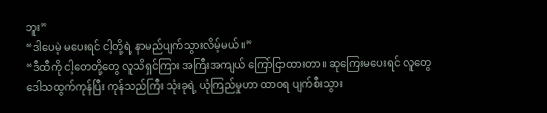ဘူး”
“ဒါပေမဲ့ မပေးရင် ငါ့တို့ရဲ့ နာမည်ပျက်သွားလိမ့်မယ်။”
“ဒီထီကို ငါ့တေတို့တွေ လူသိရှင်ကြား အကြီးအကျယ် ကြော်ငြာထားတာ။ ဆုကြေးမပေးရင် လူတွေ ဒေါသထွက်ကုန်ပြီး ကုန်သည်ကြီး သုံးခုရဲ့ ယုံကြည်မှုဟာ ထာဝရ ပျက်စီးသွား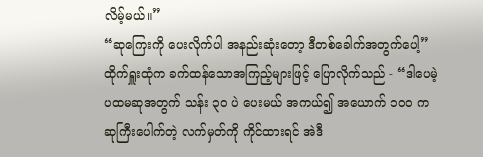လိမ့်မယ်။”
“ဆုကြေးကို ပေးလိုက်ပါ အနည်းဆုံးတော့ ဒီတစ်ခေါက်အတွက်ပေါ့”
ထိုက်ရှူးထုံက ခက်ထန်သောအကြည့်များဖြင့် ပြောလိုက်သည် - “ဒါပေမဲ့ ပထမဆုအတွက် သန်း ၃၀ ပဲ ပေးမယ် အကယ်၍ အယောက် ၁၀၀ က ဆုကြီးပေါက်တဲ့ လက်မှတ်ကို ကိုင်ထားရင် အဲဒီ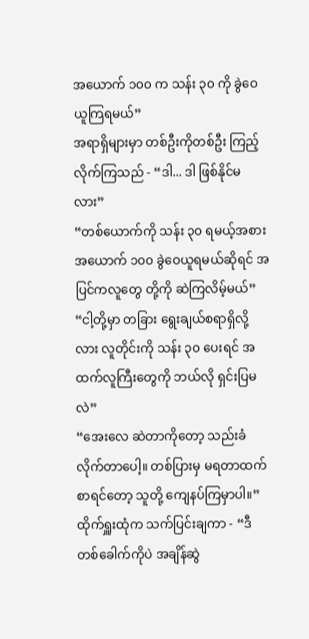အယောက် ၁၀၀ က သန်း ၃၀ ကို ခွဲဝေယူကြရမယ်”
အရာရှိများမှာ တစ်ဦးကိုတစ်ဦး ကြည့်လိုက်ကြသည် - “ဒါ... ဒါ ဖြစ်နိုင်မလား”
“တစ်ယောက်ကို သန်း ၃၀ ရမယ့်အစား အယောက် ၁၀၀ ခွဲဝေယူရမယ်ဆိုရင် အပြင်ကလူတွေ တို့ကို ဆဲကြလိမ့်မယ်”
“ငါ့တို့မှာ တခြား ရွေးချယ်စရာရှိလို့လား လူတိုင်းကို သန်း ၃၀ ပေးရင် အထက်လူကြီးတွေကို ဘယ်လို ရှင်းပြမလဲ”
“အေးလေ ဆဲတာကိုတော့ သည်းခံလိုက်တာပေါ့။ တစ်ပြားမှ မရတာထက်စာရင်တော့ သူတို့ ကျေနပ်ကြမှာပါ။”
ထိုက်ရှူးထုံက သက်ပြင်းချကာ - “ဒီတစ်ခေါက်ကိုပဲ အချိန်ဆွဲ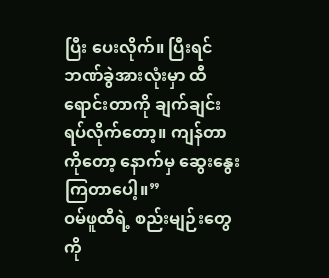ပြီး ပေးလိုက်။ ပြီးရင် ဘဏ်ခွဲအားလုံးမှာ ထီရောင်းတာကို ချက်ချင်း ရပ်လိုက်တော့။ ကျန်တာကိုတော့ နောက်မှ ဆွေးနွေးကြတာပေါ့။”
ဝမ်ဖူထီရဲ့ စည်းမျဉ်းတွေကို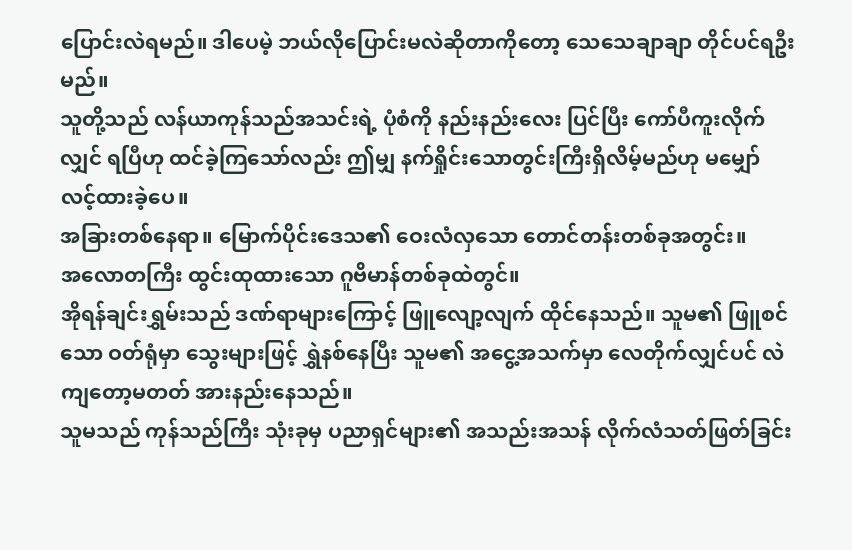ပြောင်းလဲရမည်။ ဒါပေမဲ့ ဘယ်လိုပြောင်းမလဲဆိုတာကိုတော့ သေသေချာချာ တိုင်ပင်ရဦးမည်။
သူတို့သည် လန်ယာကုန်သည်အသင်းရဲ့ ပုံစံကို နည်းနည်းလေး ပြင်ပြီး ကော်ပီကူးလိုက်လျှင် ရပြီဟု ထင်ခဲ့ကြသော်လည်း ဤမျှ နက်ရှိုင်းသောတွင်းကြီးရှိလိမ့်မည်ဟု မမျှော်လင့်ထားခဲ့ပေ။
အခြားတစ်နေရာ။ မြောက်ပိုင်းဒေသ၏ ဝေးလံလှသော တောင်တန်းတစ်ခုအတွင်း။
အလောတကြီး ထွင်းထုထားသော ဂူဗိမာန်တစ်ခုထဲတွင်။
အိုရန်ချင်းရွှမ်းသည် ဒဏ်ရာများကြောင့် ဖြူလျော့လျက် ထိုင်နေသည်။ သူမ၏ ဖြူစင်သော ဝတ်ရုံမှာ သွေးများဖြင့် ရွှဲနစ်နေပြီး သူမ၏ အငွေ့အသက်မှာ လေတိုက်လျှင်ပင် လဲကျတော့မတတ် အားနည်းနေသည်။
သူမသည် ကုန်သည်ကြီး သုံးခုမှ ပညာရှင်များ၏ အသည်းအသန် လိုက်လံသတ်ဖြတ်ခြင်း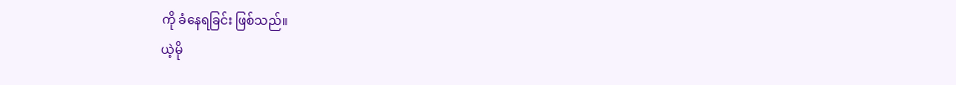ကို ခံနေရခြင်း ဖြစ်သည်။
ယဲ့မို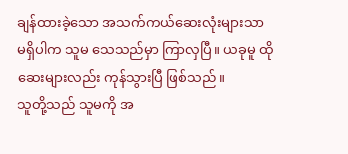ချန်ထားခဲ့သော အသက်ကယ်ဆေးလုံးများသာ မရှိပါက သူမ သေသည်မှာ ကြာလှပြီ။ ယခုမူ ထိုဆေးများလည်း ကုန်သွားပြီ ဖြစ်သည်။
သူတို့သည် သူမကို အ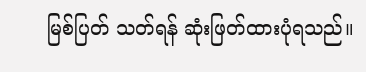မြစ်ပြတ် သတ်ရန် ဆုံးဖြတ်ထားပုံရသည်။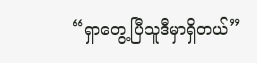“ရှာတွေ့ပြီသူဒီမှာရှိတယ်”